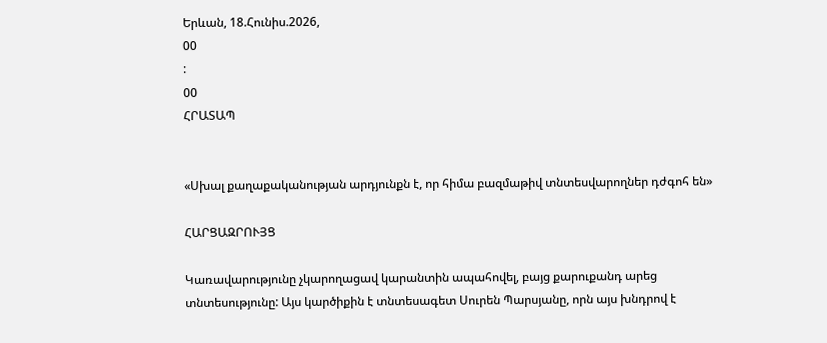Երևան, 18.Հունիս.2026,
00
:
00
ՀՐԱՏԱՊ


«Սխալ քաղաքականության արդյունքն է, որ հիմա բազմաթիվ տնտեսվարողներ դժգոհ են»

ՀԱՐՑԱԶՐՈՒՅՑ

Կառավարությունը չկարողացավ կարանտին ապահովել, բայց քարուքանդ արեց տնտեսությունը: Այս կարծիքին է տնտեսագետ Սուրեն Պարսյանը, որն այս խնդրով է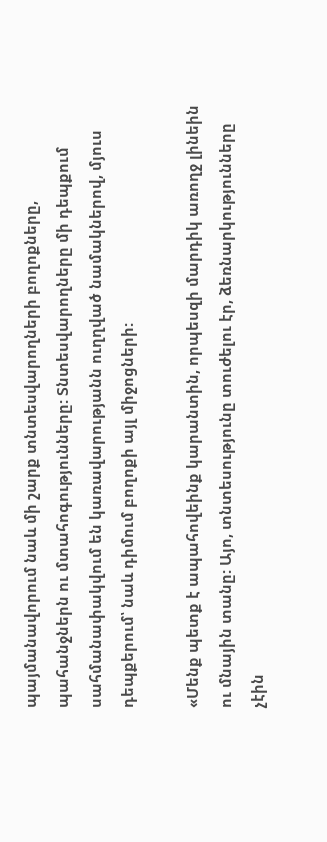պայմանավորում նաև մի շարք տնտեսվարողների բողոքները, պահանջներն ու մտահոգությունները: Տնտեսվարողները մի դեպքում սահմանափակվում են կառավարությանն ուղղված նամակներով, մյուս դեպքերում՝ նաև դիմում բողոքի այլ միջոցների:

«Մենք պետք է ապահովեինք կարանտին, որպեսզի մարդիկ առողջ լինեին ու մնային տանը: Այո, տնտեսությունը տուժելու էր, ձեռնարկությունները չէին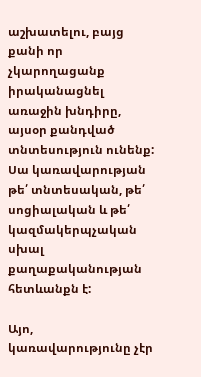աշխատելու, բայց քանի որ չկարողացանք իրականացնել առաջին խնդիրը, այսօր քանդված տնտեսություն ունենք: Սա կառավարության թե՛ տնտեսական, թե՛ սոցիալական և թե՛ կազմակերպչական սխալ քաղաքականության հետևանքն է:

Այո, կառավարությունը չէր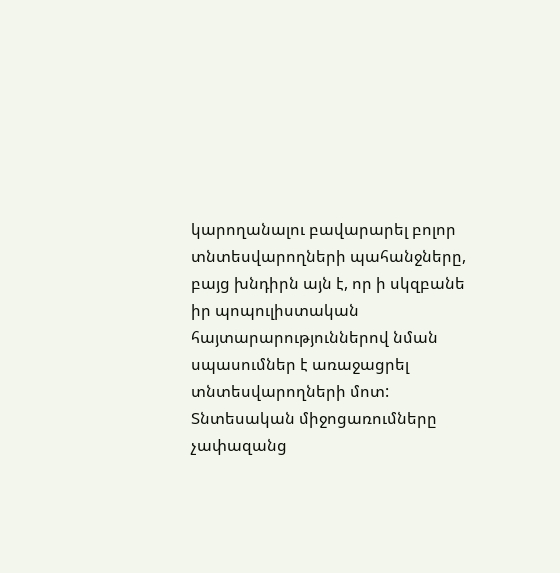կարողանալու բավարարել բոլոր տնտեսվարողների պահանջները, բայց խնդիրն այն է, որ ի սկզբանե իր պոպուլիստական հայտարարություններով նման սպասումներ է առաջացրել տնտեսվարողների մոտ: Տնտեսական միջոցառումները չափազանց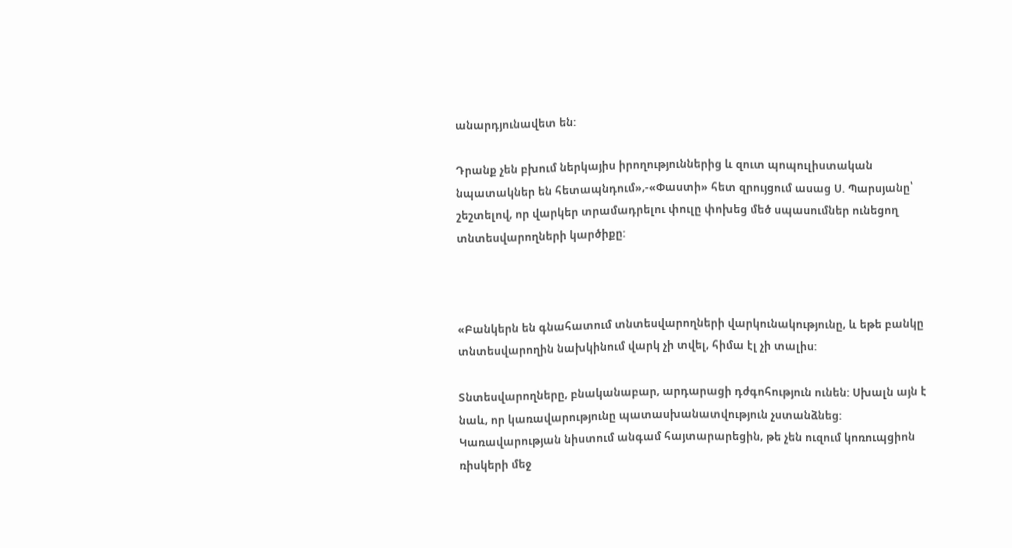անարդյունավետ են:

Դրանք չեն բխում ներկայիս իրողություններից և զուտ պոպուլիստական նպատակներ են հետապնդում»,-«Փաստի» հետ զրույցում ասաց Ս. Պարսյանը՝ շեշտելով, որ վարկեր տրամադրելու փուլը փոխեց մեծ սպասումներ ունեցող տնտեսվարողների կարծիքը:



«Բանկերն են գնահատում տնտեսվարողների վարկունակությունը, և եթե բանկը տնտեսվարողին նախկինում վարկ չի տվել, հիմա էլ չի տալիս:

Տնտեսվարողները, բնականաբար, արդարացի դժգոհություն ունեն: Սխալն այն է նաև, որ կառավարությունը պատասխանատվություն չստանձնեց: Կառավարության նիստում անգամ հայտարարեցին, թե չեն ուզում կոռուպցիոն ռիսկերի մեջ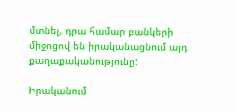մտնել, դրա համար բանկերի միջոցով են իրականացնում այդ քաղաքականությունը:

Իրականում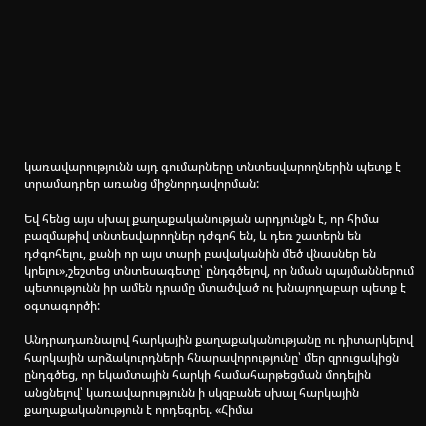կառավարությունն այդ գումարները տնտեսվարողներին պետք է տրամադրեր առանց միջնորդավորման:

Եվ հենց այս սխալ քաղաքականության արդյունքն է, որ հիմա բազմաթիվ տնտեսվարողներ դժգոհ են, և դեռ շատերն են դժգոհելու, քանի որ այս տարի բավականին մեծ վնասներ են կրելու»,շեշտեց տնտեսագետը՝ ընդգծելով, որ նման պայմաններում պետությունն իր ամեն դրամը մտածված ու խնայողաբար պետք է օգտագործի:

Անդրադառնալով հարկային քաղաքականությանը ու դիտարկելով հարկային արձակուրդների հնարավորությունը՝ մեր զրուցակիցն ընդգծեց, որ եկամտային հարկի համահարթեցման մոդելին անցնելով՝ կառավարությունն ի սկզբանե սխալ հարկային քաղաքականություն է որդեգրել. «Հիմա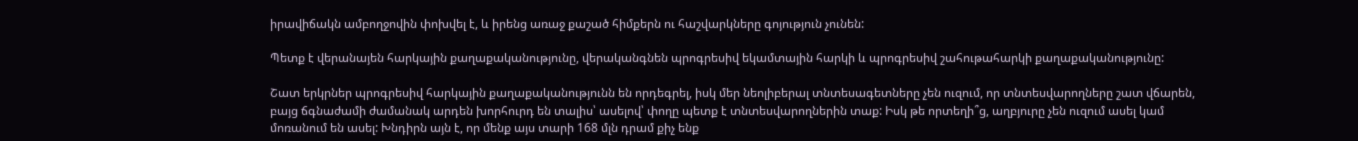իրավիճակն ամբողջովին փոխվել է, և իրենց առաջ քաշած հիմքերն ու հաշվարկները գոյություն չունեն:

Պետք է վերանայեն հարկային քաղաքականությունը, վերականգնեն պրոգրեսիվ եկամտային հարկի և պրոգրեսիվ շահութահարկի քաղաքականությունը:

Շատ երկրներ պրոգրեսիվ հարկային քաղաքականությունն են որդեգրել, իսկ մեր նեոլիբերալ տնտեսագետները չեն ուզում, որ տնտեսվարողները շատ վճարեն, բայց ճգնաժամի ժամանակ արդեն խորհուրդ են տալիս՝ ասելով՝ փողը պետք է տնտեսվարողներին տաք: Իսկ թե որտեղի՞ց, աղբյուրը չեն ուզում ասել կամ մոռանում են ասել: Խնդիրն այն է, որ մենք այս տարի 168 մլն դրամ քիչ ենք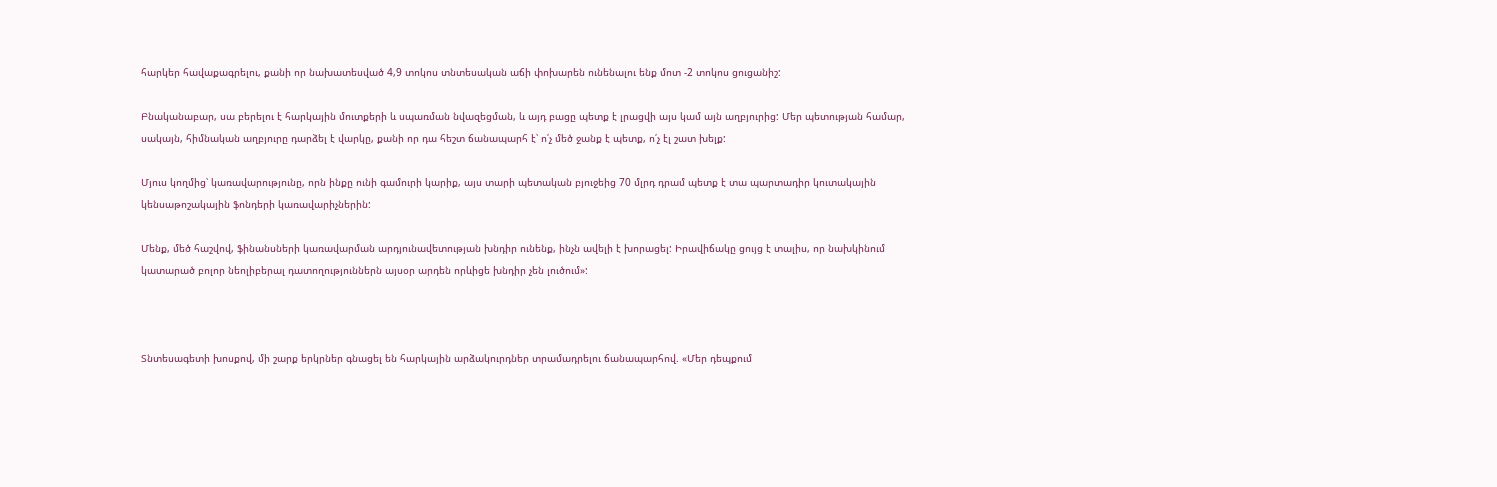հարկեր հավաքագրելու, քանի որ նախատեսված 4,9 տոկոս տնտեսական աճի փոխարեն ունենալու ենք մոտ -2 տոկոս ցուցանիշ:

Բնականաբար, սա բերելու է հարկային մուտքերի և սպառման նվազեցման, և այդ բացը պետք է լրացվի այս կամ այն աղբյուրից: Մեր պետության համար, սակայն, հիմնական աղբյուրը դարձել է վարկը, քանի որ դա հեշտ ճանապարհ է՝ ո՛չ մեծ ջանք է պետք, ո՛չ էլ շատ խելք:

Մյուս կողմից՝ կառավարությունը, որն ինքը ունի գամուրի կարիք, այս տարի պետական բյուջեից 70 մլրդ դրամ պետք է տա պարտադիր կուտակային կենսաթոշակային ֆոնդերի կառավարիչներին:

Մենք, մեծ հաշվով, ֆինանսների կառավարման արդյունավետության խնդիր ունենք, ինչն ավելի է խորացել: Իրավիճակը ցույց է տալիս, որ նախկինում կատարած բոլոր նեոլիբերալ դատողություններն այսօր արդեն որևիցե խնդիր չեն լուծում»:



Տնտեսագետի խոսքով, մի շարք երկրներ գնացել են հարկային արձակուրդներ տրամադրելու ճանապարհով. «Մեր դեպքում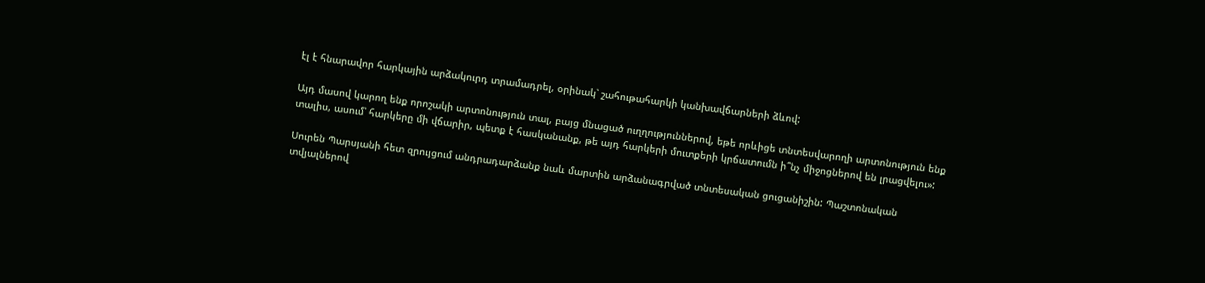էլ է հնարավոր հարկային արձակուրդ տրամադրել, օրինակ՝ շահութահարկի կանխավճարների ձևով:

Այդ մասով կարող ենք որոշակի արտոնություն տալ, բայց մնացած ուղղություններով, եթե որևիցե տնտեսվարողի արտոնություն ենք տալիս, ասում՝ հարկերը մի վճարիր, պետք է հասկանանք, թե այդ հարկերի մուտքերի կրճատումն ի՞նչ միջոցներով են լրացվելու»:

Սուրեն Պարսյանի հետ զրույցում անդրադարձանք նաև մարտին արձանագրված տնտեսական ցուցանիշին: Պաշտոնական տվյալներով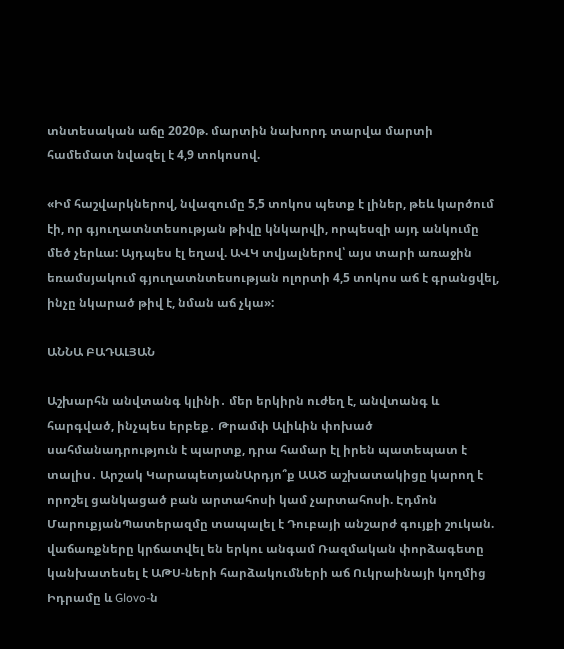տնտեսական աճը 2020թ. մարտին նախորդ տարվա մարտի համեմատ նվազել է 4,9 տոկոսով.

«Իմ հաշվարկներով, նվազումը 5,5 տոկոս պետք է լիներ, թեև կարծում էի, որ գյուղատնտեսության թիվը կնկարվի, որպեսզի այդ անկումը մեծ չերևա: Այդպես էլ եղավ. ԱՎԿ տվյալներով՝ այս տարի առաջին եռամսյակում գյուղատնտեսության ոլորտի 4,5 տոկոս աճ է գրանցվել, ինչը նկարած թիվ է, նման աճ չկա»:

ԱՆՆԱ ԲԱԴԱԼՅԱՆ

Աշխարհն անվտանգ կլինի․ մեր երկիրն ուժեղ է, անվտանգ և հարգված, ինչպես երբեք․ Թրամփ Ալիևին փոխած սահմանադրություն է պարտք, դրա համար էլ իրեն պատեպատ է տալիս․ Արշակ ԿարապետյանԱրդյո՞ք ԱԱԾ աշխատակիցը կարող է որոշել ցանկացած բան արտահոսի կամ չարտահոսի. Էդմոն ՄարուքյանՊատերազմը տապալել է Դուբայի անշարժ գույքի շուկան. վաճառքները կրճատվել են երկու անգամ Ռազմական փորձագետը կանխատեսել է ԱԹՍ-ների հարձակումների աճ Ուկրաինայի կողմից Իդրամը և Glovo-ն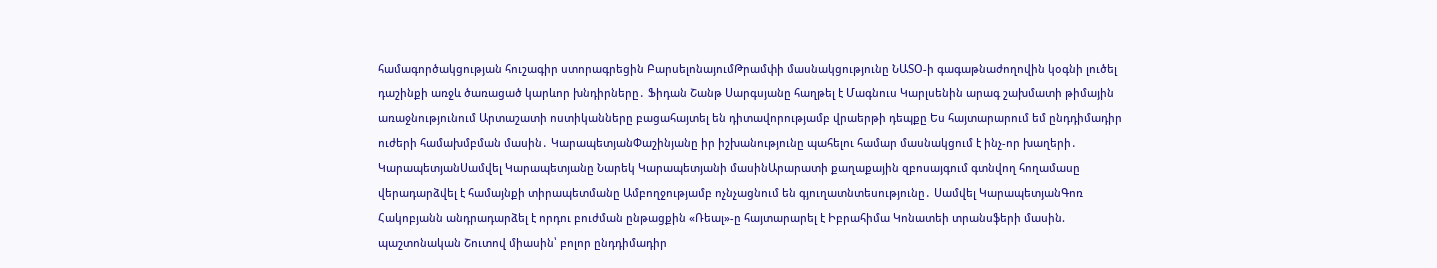համագործակցության հուշագիր ստորագրեցին ԲարսելոնայումԹրամփի մասնակցությունը ՆԱՏՕ-ի գագաթնաժողովին կօգնի լուծել դաշինքի առջև ծառացած կարևոր խնդիրները․ Ֆիդան Շանթ Սարգսյանը հաղթել է Մագնուս Կարլսենին արագ շախմատի թիմային առաջնությունում Արտաշատի ոստիկանները բացահայտել են դիտավորությամբ վրաերթի դեպքը Ես հայտարարում եմ ընդդիմադիր ուժերի համախմբման մասին․ ԿարապետյանՓաշինյանը իր իշխանությունը պահելու համար մասնակցում է ինչ-որ խաղերի․ ԿարապետյանՍամվել Կարապետյանը Նարեկ Կարապետյանի մասինԱրարատի քաղաքային զբոսայգում գտնվող հողամասը վերադարձվել է համայնքի տիրապետմանը Ամբողջությամբ ոչնչացնում են գյուղատնտեսությունը․ Սամվել ԿարապետյանԳոռ Հակոբյանն անդրադարձել է որդու բուժման ընթացքին «Ռեալ»-ը հայտարարել է Իբրահիմա Կոնատեի տրանսֆերի մասին. պաշտոնական Շուտով միասին՝ բոլոր ընդդիմադիր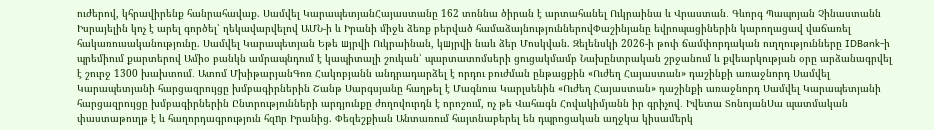ուժերով, կհրավիրենք հանրահավաք. Սամվել ԿարապետյանՀայաստանը 162 տոննա ծիրան է արտահանել Ուկրաինա և Վրաստան․ Գևորգ Պապոյան Չինաստանն Իսրայելին կոչ է արել գործել՝ ղեկավարվելով ԱՄՆ-ի և Իրանի միջև ձեռք բերված համաձայնություններովՓաշինյանը եվրոպացիներին կարողացավ վաճառել հակառուսականությունը. Սամվել Կարապետյան Եթե шյրվի Ուկրաինան, կшյրվի նաև ձեր Մոսկվան. Զելենսկի 2026-ի թոփ ճամփորդական ուղղությունները IDBank-ի պրեմիում քարտերով Ամիօ բանկն ամրապնդում է կապիտալի շուկան՝ պարտատոմսերի ցուցակմամբ Նախընտրական շրջանում և քվեարկության օրը արձանագրվել է շուրջ 1300 խախտում․ Ատոմ ՄխիթարյանԳոռ Հակոբյանն անդրադարձել է որդու բուժման ընթացքին «Ուժեղ Հայաստան» դաշինքի առաջնորդ Սամվել Կարապետյանի հարցազրույցը խմբագիրներին Շանթ Սարգսյանը հաղթել է Մագնուս Կարլսենին «Ուժեղ Հայաստան» դաշինքի առաջնորդ Սամվել Կարապետյանի հարցազրույցը խմբագիրներին Ընտրությունների արդյունքը ժողովուրդն է որոշում, ոչ թե Վահագն Հովակիմյանն իր գրիչով․ Իվետա ՏոնոյանՍա պատմական փաստաթուղթ է և հաղորդագրություն հզnր Իրանից. Փեզեշքիան Անտառում հայտնաբերել են դպրոցական աղջկա կիսամերկ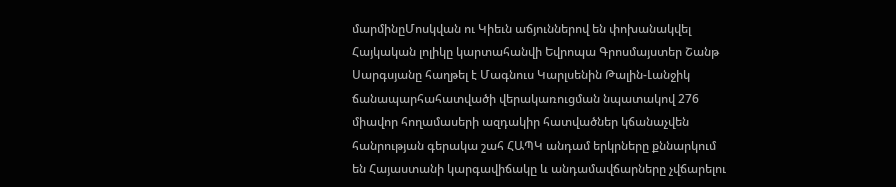մարմինըՄոսկվան ու Կիեւն աճյուններով են փոխանակվել Հայկական լոլիկը կարտահանվի Եվրոպա Գրոսմայստեր Շանթ Սարգսյանը հաղթել է Մագնուս Կարլսենին Թալին-Լանջիկ ճանապարհահատվածի վերակառուցման նպատակով 276 միավոր հողամասերի ազդակիր հատվածներ կճանաչվեն հանրության գերակա շահ ՀԱՊԿ անդամ երկրները քննարկում են Հայաստանի կարգավիճակը և անդամավճարները չվճարելու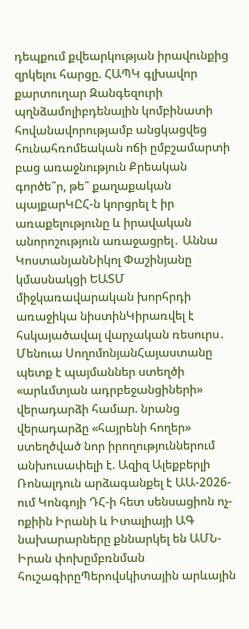դեպքում քվեարկության իրավունքից զրկելու հարցը. ՀԱՊԿ գլխավոր քարտուղար Զանգեզուրի պղնձամոլիբդենային կոմբինատի հովանավորությամբ անցկացվեց հունահռոմեական ոճի ըմբշամարտի բաց առաջնություն Քրեական գործե՞ր, թե՞ քաղաքական պայքարԿԸՀ-ն կորցրել է իր առաքելությունը և իրավական անորոշություն առաջացրել․ Աննա ԿոստանյանՆիկոլ Փաշինյանը կմասնակցի ԵԱՏՄ միջկառավարական խորհրդի առաջիկա նիստինԿիրառվել է հսկայածավալ վարչական ռեսուրս․ Մենուա ՍողոմոնյանՀայաստանը պետք է պայմաններ ստեղծի «արևմտյան ադրբեջանցիների» վերադարձի համար. նրանց վերադարձը «հայրենի հողեր» ստեղծված նոր իրողություններում անխուսափելի է. Ազիզ Ալեքբերլի Ռոնալդուն արձագանքել է ԱԱ-2026-ում Կոնգոյի ԴՀ-ի հետ սենսացիոն ոչ-ոքիին Իրանի և Իտալիայի ԱԳ նախարարները քննարկել են ԱՄՆ-Իրան փոխըմբռնման հուշագիրըՊերովսկիտային արևային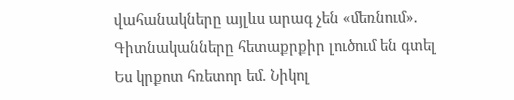վահանակները այլևս արագ չեն «մեռնում». Գիտնականները հետաքրքիր լուծում են գտել Ես կրքոտ հռետոր եմ. Նիկոլ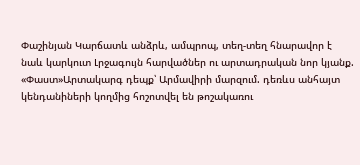Փաշինյան Կարճատև անձրև, ամպրոպ, տեղ-տեղ հնարավոր է նաև կարկուտ Լրջագույն հարվածներ ու արտադրական նոր կյանք. «Փաստ»Արտակարգ դեպք՝ Արմավիրի մարզում. դեռևս անհայտ կենդանիների կողմից հոշոտվել են թոշակառու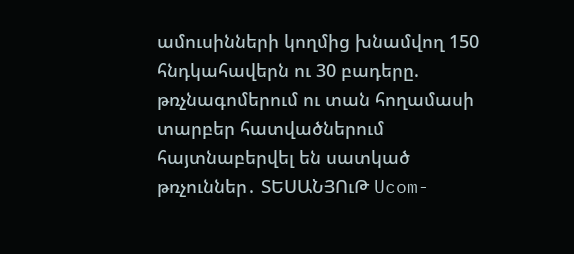ամուսինների կողմից խնամվող 150 հնդկահավերն ու 30 բադերը. թռչնագոմերում ու տան հողամասի տարբեր հատվածներում հայտնաբերվել են սատկած թռչուններ․ ՏԵՍԱՆՅՈւԹ Ucom-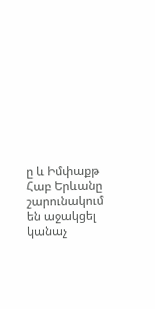ը և Իմփաքթ Հաբ Երևանը շարունակում են աջակցել կանաչ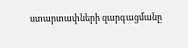ստարտափների զարգացմանը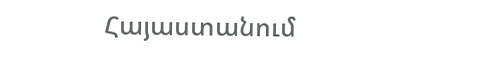Հայաստանում